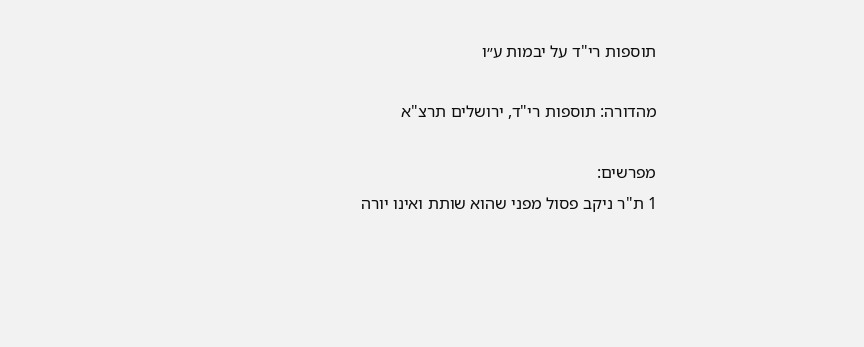תוספות רי"ד על יבמות ע״ו

מהדורה: תוספות רי"ד, ירושלים תרצ"א

מפרשים:
1 ת"ר ניקב פסול מפני שהוא שותת ואינו יורה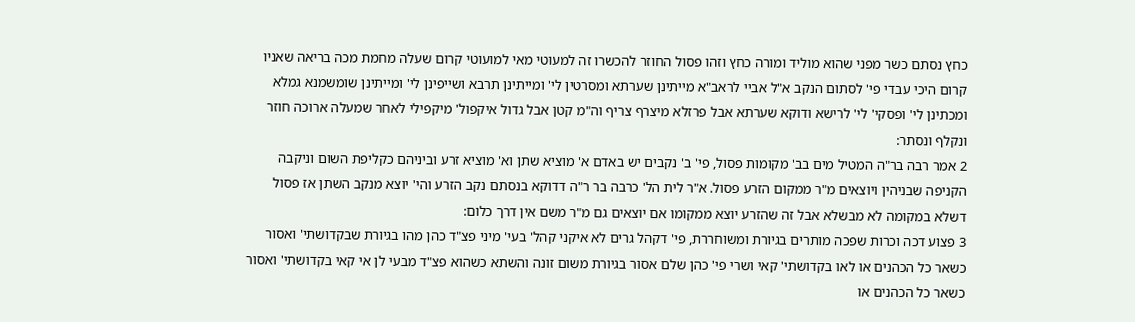כחץ נסתם כשר מפני שהוא מוליד ומורה כחץ וזהו פסול החוזר להכשרו זה למעוטי מאי למועוטי קרום שעלה מחמת מכה בריאה שאניו קרום היכי עבדי פי' לסתום הנקב א"ל אביי לראב"א מייתינן שערתא ומסרטין לי' ומייתינן תרבא ושייפינן לי' ומייתינן שומשמנא גמלא ומכתינן לי' ופסקי' לי' לרישא ודוקא שערתא אבל פרזלא מיצרף צריף וה"מ קטן אבל גדול איקפול' מיקפילי לאחר שמעלה ארוכה חוזר ונקלף ונסתר:
2 אמר רבה בר"ה המטיל מים בב' מקומות פסול, פי' ב' נקבים יש באדם א' מוציא שתן וא' מוציא זרע וביניהם כקליפת השום וניקבה הקניפה שבניהין ויוצאים מ"ר ממקום הזרע פסול. א"ר לית הל' כרבה בר ר"ה דדוקא בנסתם נקב הזרע והי' יוצא מנקב השתן אז פסול דשלא במקומה לא מבשלא אבל זה שהזרע יוצא ממקומו אם יוצאים גם מ"ר משם אין דרך כלום:
3 פצוע דכה וכרות שפכה מותרים בגיורת ומשוחררת, פי' דקהל גרים לא איקני קהל' בעי' מיני פצ"ד כהן מהו בגיורת שבקדושתי' ואסור כשאר כל הכהנים או לאו בקדושתי' קאי ושרי פי' כהן שלם אסור בגיורת משום זונה והשתא כשהוא פצ"ד מבעי לן אי קאי בקדושתי' ואסור כשאר כל הכהנים או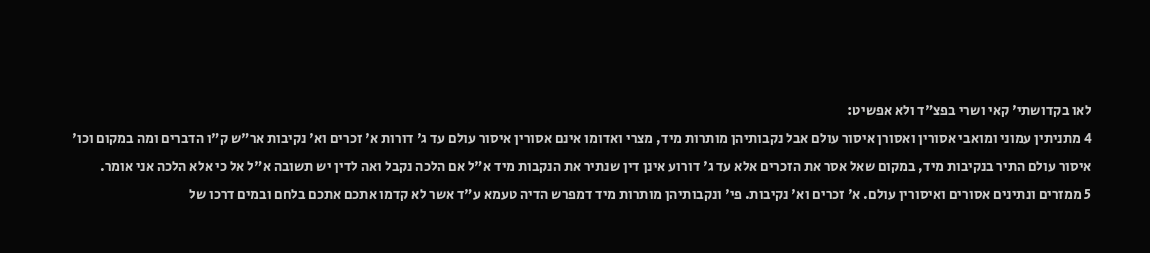לאו בקדושתי' קאי ושרי בפצ"ד ולא אפשיט:
4 מתניתין עמוני ומואבי אסורין ואסורן איסור עולם אבל נקבותיהן מותרות מיד, מצרי ואדומו אינם אסורין איסור עולם עד ג' דורות א' זכרים וא' נקיבות אר"ש ק"ו הדברים ומה במקום וכו' איסור עולם התיר בנקיבות מיד, במקום שאל אסר את הזכרים אלא עד ג' דורוע אינן דין שנתיר את הנקבות מיד א"ל אם הלכה נקבל ואה לדין יש תשובה א"ל אל כי אלא הלכה אני אומר.
5 ממזרים ונתינים אסורים ואיסורין עולם. א' זכרים וא' נקיבות. פי' ונקבותיהן מותרות מיד דמפרש הדיה טעמא ע"ד אשר לא קדמו אתכם אתכם בלחם ובמים דרכו של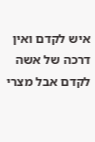איש לקדם ואין דרכה של אשה לקדם אבל מצרי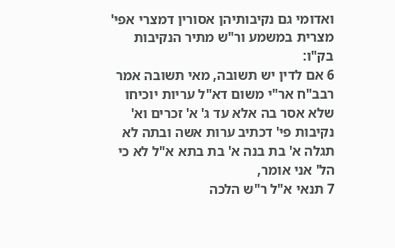ואדומי גם נקיבותיהן אסורין דמצרי אפי' מצרית במשמע ור"ש מתיר הנקיבות בק"ו:
6 אם לדין יש תשובה, מאי תשובה אמר רבב"ח אר"י משום דא"ל עריות יוכיחו שלא אסר בה אלא עד ג' א' זכרים וא' נקיבות פי' דכתיב ערות אשה ובתה לא תגלה א' בת בנה א' בת בתא א"ל לא כי הל' אני אומר,
7 תנאי א"ל ר"ש הלכה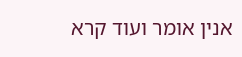אנין אומר ועוד קרא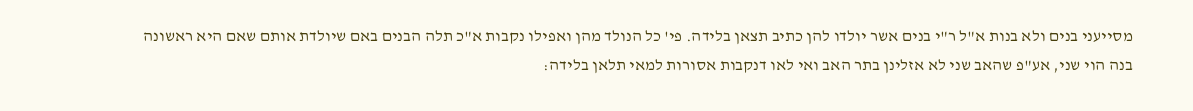מסייעני בנים ולא בנות א"ל ר"י בנים אשר יולדו להן כתיב תצאן בלידה. פי' כל הנולד מהן ואפילו נקבות א"כ תלה הבנים באם שיולדת אותם שאם היא ראשונה בנה הוי שני, אע"פ שהאב שני לא אזלינן בתר האב ואי לאו דנקבות אסורות למאי תלאן בלידה: